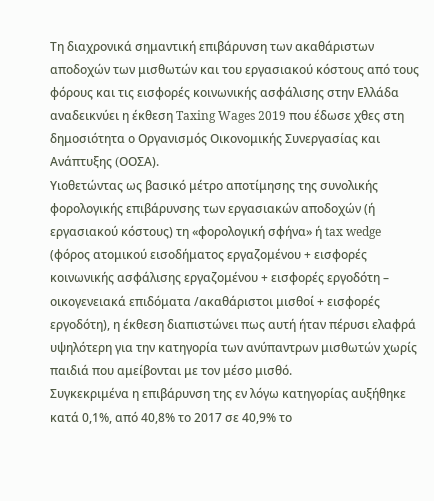Τη διαχρονικά σημαντική επιβάρυνση των ακαθάριστων αποδοχών των μισθωτών και του εργασιακού κόστους από τους φόρους και τις εισφορές κοινωνικής ασφάλισης στην Ελλάδα αναδεικνύει η έκθεση Taxing Wages 2019 που έδωσε χθες στη δημοσιότητα ο Οργανισμός Οικονομικής Συνεργασίας και Ανάπτυξης (OOΣΑ).
Υιοθετώντας ως βασικό μέτρο αποτίμησης της συνολικής φορολογικής επιβάρυνσης των εργασιακών αποδοχών (ή εργασιακού κόστους) τη «φορολογική σφήνα» ή tax wedge (φόρος ατομικού εισοδήματος εργαζομένου + εισφορές κοινωνικής ασφάλισης εργαζομένου + εισφορές εργοδότη – οικογενειακά επιδόματα /ακαθάριστοι μισθοί + εισφορές εργοδότη), η έκθεση διαπιστώνει πως αυτή ήταν πέρυσι ελαφρά υψηλότερη για την κατηγορία των ανύπαντρων μισθωτών χωρίς παιδιά που αμείβονται με τον μέσο μισθό.
Συγκεκριμένα η επιβάρυνση της εν λόγω κατηγορίας αυξήθηκε κατά 0,1%, από 40,8% το 2017 σε 40,9% το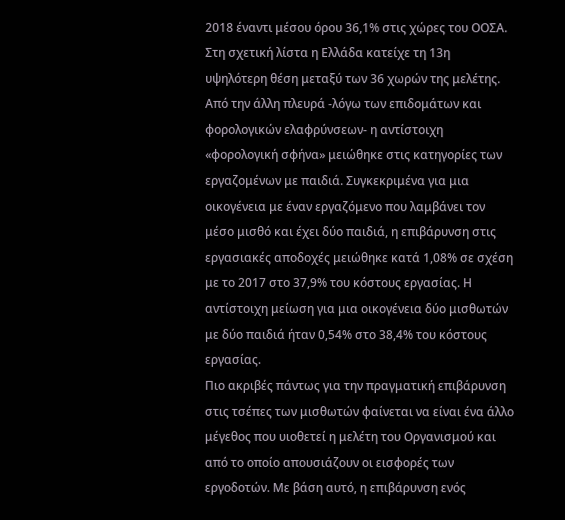2018 έναντι μέσου όρου 36,1% στις χώρες του ΟΟΣΑ. Στη σχετική λίστα η Ελλάδα κατείχε τη 13η υψηλότερη θέση μεταξύ των 36 χωρών της μελέτης.
Από την άλλη πλευρά -λόγω των επιδομάτων και φορολογικών ελαφρύνσεων- η αντίστοιχη «φορολογική σφήνα» μειώθηκε στις κατηγορίες των εργαζομένων με παιδιά. Συγκεκριμένα για μια οικογένεια με έναν εργαζόμενο που λαμβάνει τον μέσο μισθό και έχει δύο παιδιά, η επιβάρυνση στις εργασιακές αποδοχές μειώθηκε κατά 1,08% σε σχέση με το 2017 στο 37,9% του κόστους εργασίας. Η αντίστοιχη μείωση για μια οικογένεια δύο μισθωτών με δύο παιδιά ήταν 0,54% στο 38,4% του κόστους εργασίας.
Πιο ακριβές πάντως για την πραγματική επιβάρυνση στις τσέπες των μισθωτών φαίνεται να είναι ένα άλλο μέγεθος που υιοθετεί η μελέτη του Οργανισμού και από το οποίο απουσιάζουν οι εισφορές των εργοδοτών. Με βάση αυτό, η επιβάρυνση ενός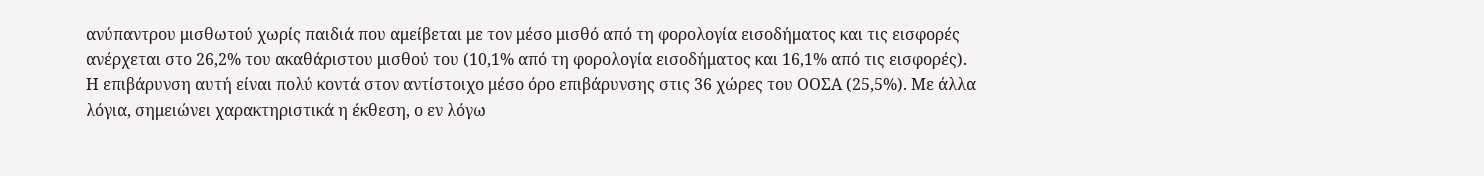ανύπαντρου μισθωτού χωρίς παιδιά που αμείβεται με τον μέσο μισθό από τη φορολογία εισοδήματος και τις εισφορές ανέρχεται στο 26,2% του ακαθάριστου μισθού του (10,1% από τη φορολογία εισοδήματος και 16,1% από τις εισφορές).
Η επιβάρυνση αυτή είναι πολύ κοντά στον αντίστοιχο μέσο όρο επιβάρυνσης στις 36 χώρες του ΟΟΣΑ (25,5%). Με άλλα λόγια, σημειώνει χαρακτηριστικά η έκθεση, ο εν λόγω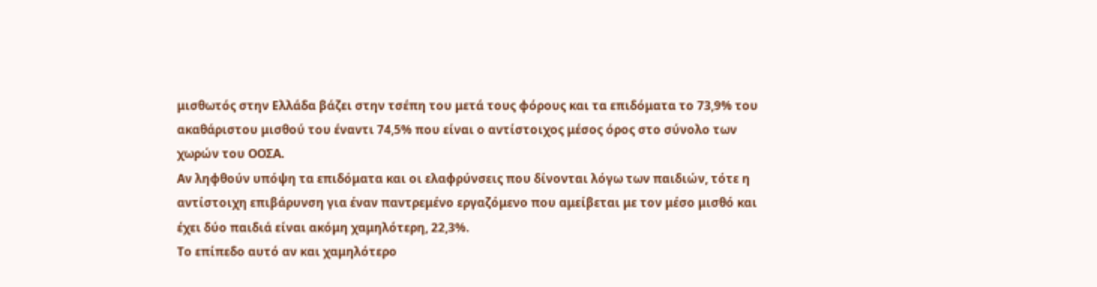μισθωτός στην Ελλάδα βάζει στην τσέπη του μετά τους φόρους και τα επιδόματα το 73,9% του ακαθάριστου μισθού του έναντι 74,5% που είναι ο αντίστοιχος μέσος όρος στο σύνολο των χωρών του ΟΟΣΑ.
Αν ληφθούν υπόψη τα επιδόματα και οι ελαφρύνσεις που δίνονται λόγω των παιδιών, τότε η αντίστοιχη επιβάρυνση για έναν παντρεμένο εργαζόμενο που αμείβεται με τον μέσο μισθό και έχει δύο παιδιά είναι ακόμη χαμηλότερη, 22,3%.
Το επίπεδο αυτό αν και χαμηλότερο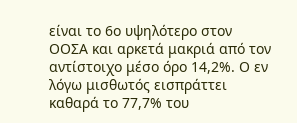είναι το 6ο υψηλότερο στον ΟΟΣΑ και αρκετά μακριά από τον αντίστοιχο μέσο όρο 14,2%. Ο εν λόγω μισθωτός εισπράττει καθαρά το 77,7% του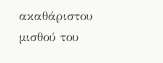ακαθάριστου μισθού του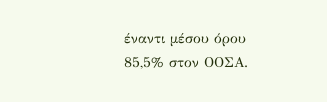έναντι μέσου όρου 85,5% στον ΟΟΣΑ.